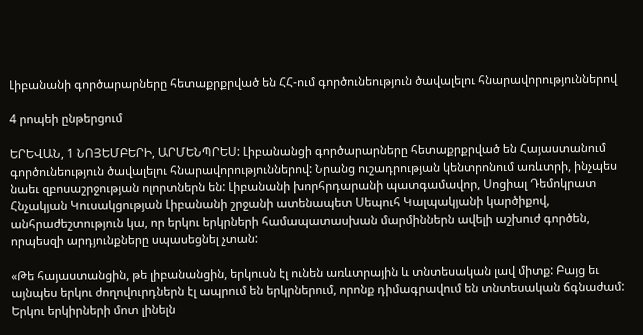Լիբանանի գործարարները հետաքրքրված են ՀՀ-ում գործունեություն ծավալելու հնարավորություններով

4 րոպեի ընթերցում

ԵՐԵՎԱՆ, 1 ՆՈՅԵՄԲԵՐԻ, ԱՐՄԵՆՊՐԵՍ: Լիբանանցի գործարարները հետաքրքրված են Հայաստանում գործունեություն ծավալելու հնարավորություններով: Նրանց ուշադրության կենտրոնում առևտրի, ինչպես նաեւ զբոսաշրջության ոլորտներն են: Լիբանանի խորհրդարանի պատգամավոր, Սոցիալ Դեմոկրատ Հնչակյան Կուսակցության Լիբանանի շրջանի ատենապետ Սեպուհ Կալպակյանի կարծիքով, անհրաժեշտություն կա, որ երկու երկրների համապատասխան մարմիններն ավելի աշխուժ գործեն, որպեսզի արդյունքները սպասեցնել չտան:

«Թե հայաստանցին, թե լիբանանցին, երկուսն էլ ունեն առևտրային և տնտեսական լավ միտք: Բայց եւ այնպես երկու ժողովուրդներն էլ ապրում են երկրներում, որոնք դիմագրավում են տնտեսական ճգնաժամ: Երկու երկիրների մոտ լինելն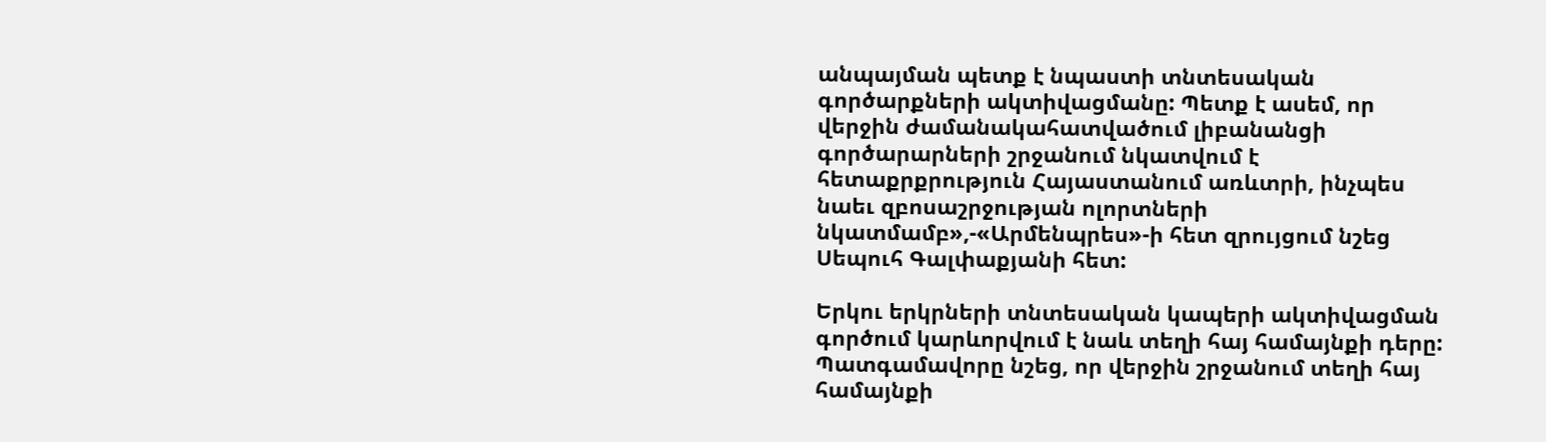անպայման պետք է նպաստի տնտեսական գործարքների ակտիվացմանը: Պետք է ասեմ, որ վերջին ժամանակահատվածում լիբանանցի գործարարների շրջանում նկատվում է հետաքրքրություն Հայաստանում առևտրի, ինչպես նաեւ զբոսաշրջության ոլորտների նկատմամբ»,-«Արմենպրես»-ի հետ զրույցում նշեց Սեպուհ Գալփաքյանի հետ:

Երկու երկրների տնտեսական կապերի ակտիվացման գործում կարևորվում է նաև տեղի հայ համայնքի դերը: Պատգամավորը նշեց, որ վերջին շրջանում տեղի հայ համայնքի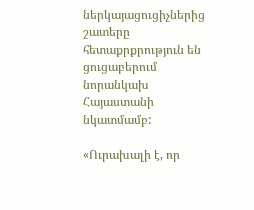ներկայացուցիչներից շատերը հետաքրքրություն են ցուցաբերում նորանկախ Հայաստանի նկատմամբ:

«Ուրախալի է, որ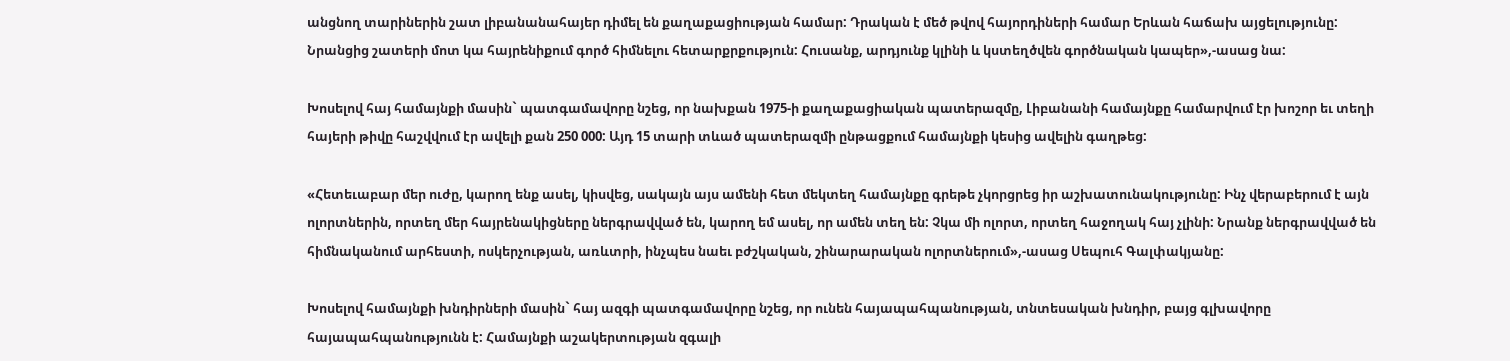անցնող տարիներին շատ լիբանանահայեր դիմել են քաղաքացիության համար: Դրական է մեծ թվով հայորդիների համար Երևան հաճախ այցելությունը: Նրանցից շատերի մոտ կա հայրենիքում գործ հիմնելու հետարքրքություն: Հուսանք, արդյունք կլինի և կստեղծվեն գործնական կապեր»,-ասաց նա:

Խոսելով հայ համայնքի մասին` պատգամավորը նշեց, որ նախքան 1975-ի քաղաքացիական պատերազմը, Լիբանանի համայնքը համարվում էր խոշոր եւ տեղի հայերի թիվը հաշվվում էր ավելի քան 250 000: Այդ 15 տարի տևած պատերազմի ընթացքում համայնքի կեսից ավելին գաղթեց:

«Հետեւաբար մեր ուժը, կարող ենք ասել, կիսվեց, սակայն այս ամենի հետ մեկտեղ համայնքը գրեթե չկորցրեց իր աշխատունակությունը: Ինչ վերաբերում է այն ոլորտներին, որտեղ մեր հայրենակիցները ներգրավված են, կարող եմ ասել, որ ամեն տեղ են: Չկա մի ոլորտ, որտեղ հաջողակ հայ չլինի: Նրանք ներգրավված են հիմնականում արհեստի, ոսկերչության, առևտրի, ինչպես նաեւ բժշկական, շինարարական ոլորտներում»,-ասաց Սեպուհ Գալփակյանը:

Խոսելով համայնքի խնդիրների մասին` հայ ազգի պատգամավորը նշեց, որ ունեն հայապահպանության, տնտեսական խնդիր, բայց գլխավորը հայապահպանությունն է: Համայնքի աշակերտության զգալի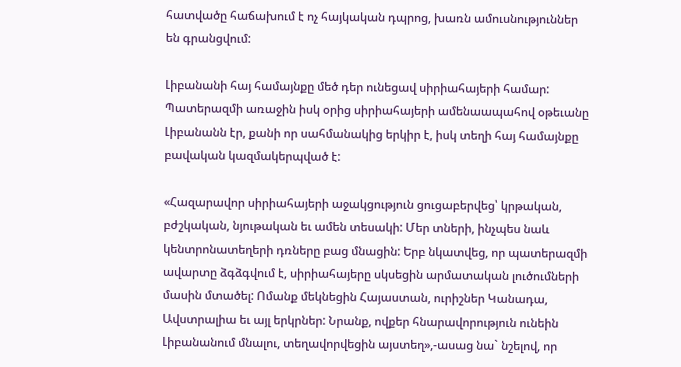հատվածը հաճախում է ոչ հայկական դպրոց, խառն ամուսնություններ են գրանցվում:

Լիբանանի հայ համայնքը մեծ դեր ունեցավ սիրիահայերի համար: Պատերազմի առաջին իսկ օրից սիրիահայերի ամենաապահով օթեւանը Լիբանանն էր, քանի որ սահմանակից երկիր է, իսկ տեղի հայ համայնքը բավական կազմակերպված է:

«Հազարավոր սիրիահայերի աջակցություն ցուցաբերվեց՝ կրթական, բժշկական, նյութական եւ ամեն տեսակի: Մեր տների, ինչպես նաև կենտրոնատեղերի դռները բաց մնացին: Երբ նկատվեց, որ պատերազմի ավարտը ձգձգվում է, սիրիահայերը սկսեցին արմատական լուծումների մասին մտածել: Ոմանք մեկնեցին Հայաստան, ուրիշներ Կանադա, Ավստրալիա եւ այլ երկրներ: Նրանք, ովքեր հնարավորություն ունեին Լիբանանում մնալու, տեղավորվեցին այստեղ»,-ասաց նա` նշելով, որ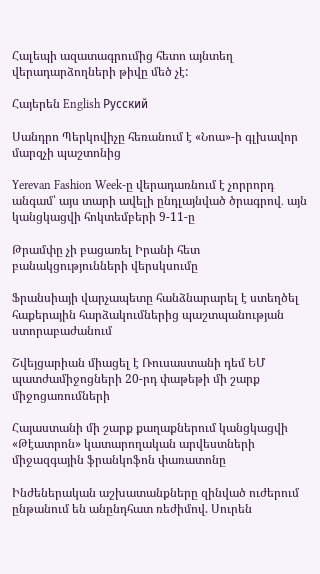Հալեպի ազատագրումից հետո այնտեղ վերադարձողների թիվը մեծ չէ:

Հայերեն English Русский

Սանդրո Պերկովիչը հեռանում է «Նոա»-ի գլխավոր մարզչի պաշտոնից

Yerevan Fashion Week-ը վերադառնում է չորրորդ անգամ՝ այս տարի ավելի ընդլայնված ծրագրով․ այն կանցկացվի հոկտեմբերի 9-11-ը

Թրամփը չի բացառել Իրանի հետ բանակցությունների վերսկսումը

Ֆրանսիայի վարչապետը հանձնարարել է ստեղծել հաքերային հարձակումներից պաշտպանության ստորաբաժանում

Շվեյցարիան միացել է Ռուսաստանի դեմ ԵՄ պատժամիջոցների 20-րդ փաթեթի մի շարք միջոցառումների

Հայաստանի մի շարք քաղաքներում կանցկացվի «Թէատրոն» կատարողական արվեստների միջազգային ֆրանկոֆոն փառատոնը

Ինժեներական աշխատանքները զինված ուժերում ընթանում են անընդհատ ռեժիմով. Սուրեն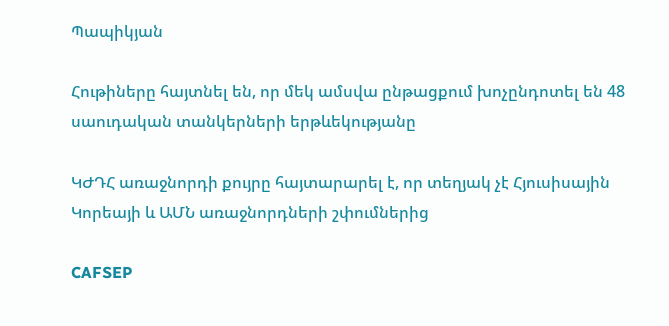Պապիկյան

Հութիները հայտնել են, որ մեկ ամսվա ընթացքում խոչընդոտել են 48 սաուդական տանկերների երթևեկությանը

ԿԺԴՀ առաջնորդի քույրը հայտարարել է, որ տեղյակ չէ Հյուսիսային Կորեայի և ԱՄՆ առաջնորդների շփումներից

CAFSEP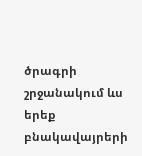ծրագրի շրջանակում ևս երեք բնակավայրերի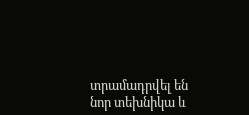տրամադրվել են նոր տեխնիկա և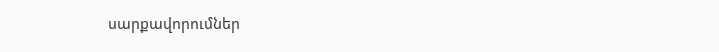սարքավորումներ